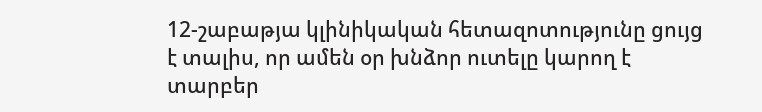12-շաբաթյա կլինիկական հետազոտությունը ցույց է տալիս, որ ամեն օր խնձոր ուտելը կարող է տարբեր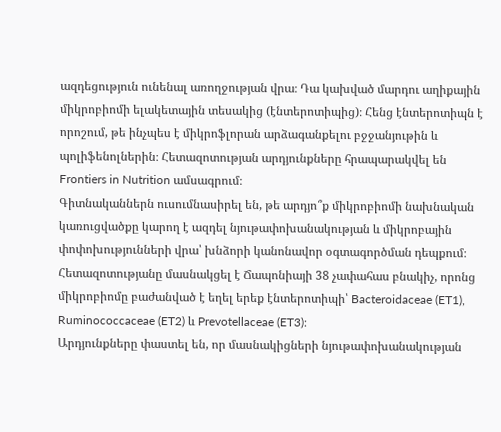ազդեցություն ունենալ առողջության վրա։ Դա կախված մարդու աղիքային միկրոբիոմի ելակետային տեսակից (էնտերոտիպից)։ Հենց էնտերոտիպն է որոշում, թե ինչպես է միկրոֆլորան արձագանքելու բջջանյութին և պոլիֆենոլներին։ Հետազոտության արդյունքները հրապարակվել են Frontiers in Nutrition ամսագրում։
Գիտնականներն ուսումնասիրել են, թե արդյո՞ք միկրոբիոմի նախնական կառուցվածքը կարող է ազդել նյութափոխանակության և միկրոբային փոփոխությունների վրա՝ խնձորի կանոնավոր օգտագործման դեպքում։ Հետազոտությանը մասնակցել է Ճապոնիայի 38 չափահաս բնակիչ, որոնց միկրոբիոմը բաժանված է եղել երեք էնտերոտիպի՝ Bacteroidaceae (ET1), Ruminococcaceae (ET2) և Prevotellaceae (ET3)։
Արդյունքները փաստել են, որ մասնակիցների նյութափոխանակության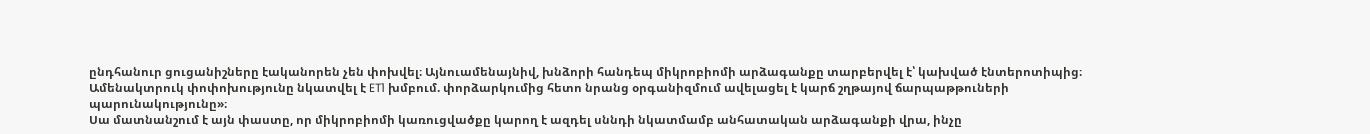ընդհանուր ցուցանիշները էականորեն չեն փոխվել։ Այնուամենայնիվ, խնձորի հանդեպ միկրոբիոմի արձագանքը տարբերվել է՝ կախված էնտերոտիպից։ Ամենակտրուկ փոփոխությունը նկատվել է ET1 խմբում. փորձարկումից հետո նրանց օրգանիզմում ավելացել է կարճ շղթայով ճարպաթթուների պարունակությունը»։
Սա մատնանշում է այն փաստը, որ միկրոբիոմի կառուցվածքը կարող է ազդել սննդի նկատմամբ անհատական արձագանքի վրա, ինչը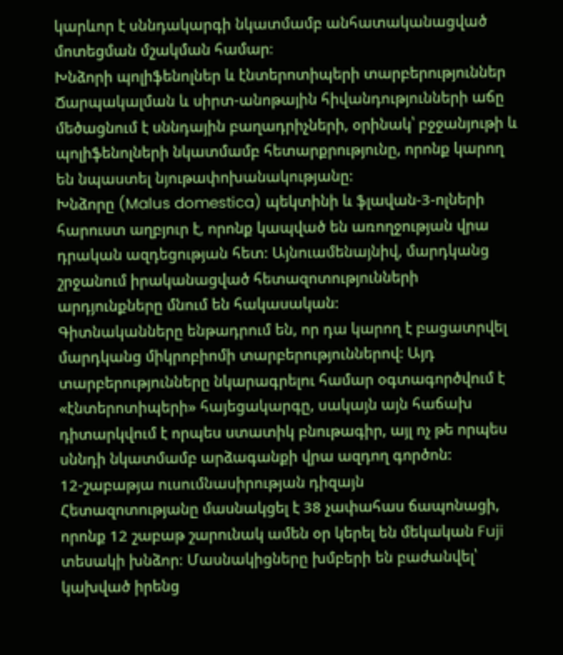կարևոր է սննդակարգի նկատմամբ անհատականացված մոտեցման մշակման համար։
Խնձորի պոլիֆենոլներ և էնտերոտիպերի տարբերություններ
Ճարպակալման և սիրտ-անոթային հիվանդությունների աճը մեծացնում է սննդային բաղադրիչների, օրինակ՝ բջջանյութի և պոլիֆենոլների նկատմամբ հետարքրությունը, որոնք կարող են նպաստել նյութափոխանակությանը:
Խնձորը (Malus domestica) պեկտինի և ֆլավան-3-ոլների հարուստ աղբյուր է, որոնք կապված են առողջության վրա դրական ազդեցության հետ: Այնուամենայնիվ, մարդկանց շրջանում իրականացված հետազոտությունների արդյունքները մնում են հակասական:
Գիտնականները ենթադրում են, որ դա կարող է բացատրվել մարդկանց միկրոբիոմի տարբերություններով: Այդ տարբերությունները նկարագրելու համար օգտագործվում է «էնտերոտիպերի» հայեցակարգը, սակայն այն հաճախ դիտարկվում է որպես ստատիկ բնութագիր, այլ ոչ թե որպես սննդի նկատմամբ արձագանքի վրա ազդող գործոն:
12-շաբաթյա ուսումնասիրության դիզայն
Հետազոտությանը մասնակցել է 38 չափահաս ճապոնացի, որոնք 12 շաբաթ շարունակ ամեն օր կերել են մեկական Fuji տեսակի խնձոր։ Մասնակիցները խմբերի են բաժանվել՝ կախված իրենց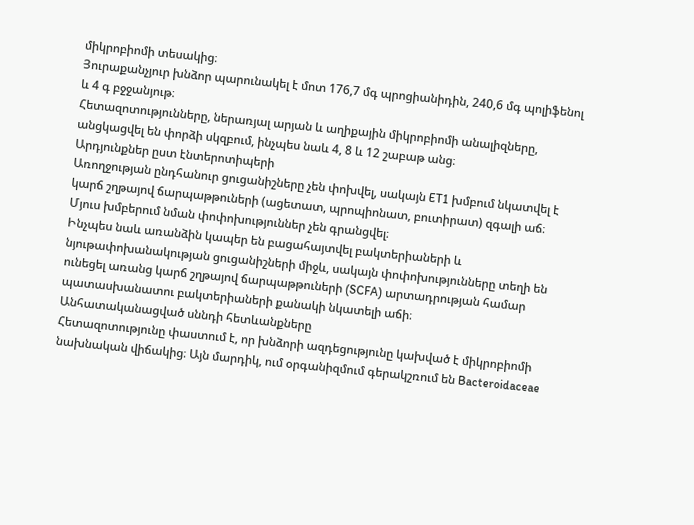միկրոբիոմի տեսակից։
Յուրաքանչյուր խնձոր պարունակել է մոտ 176,7 մգ պրոցիանիդին, 240,6 մգ պոլիֆենոլ և 4 գ բջջանյութ։
Հետազոտությունները, ներառյալ արյան և աղիքային միկրոբիոմի անալիզները, անցկացվել են փորձի սկզբում, ինչպես նաև 4, 8 և 12 շաբաթ անց։
Արդյունքներ ըստ էնտերոտիպերի
Առողջության ընդհանուր ցուցանիշները չեն փոխվել, սակայն ET1 խմբում նկատվել է կարճ շղթայով ճարպաթթուների (ացետատ, պրոպիոնատ, բուտիրատ) զգալի աճ։ Մյուս խմբերում նման փոփոխություններ չեն գրանցվել։
Ինչպես նաև առանձին կապեր են բացահայտվել բակտերիաների և նյութափոխանակության ցուցանիշների միջև, սակայն փոփոխությունները տեղի են ունեցել առանց կարճ շղթայով ճարպաթթուների (SCFA) արտադրության համար պատասխանատու բակտերիաների քանակի նկատելի աճի։
Անհատականացված սննդի հետևանքները
Հետազոտությունը փաստում է, որ խնձորի ազդեցությունը կախված է միկրոբիոմի նախնական վիճակից։ Այն մարդիկ, ում օրգանիզմում գերակշռում են Bacteroidaceae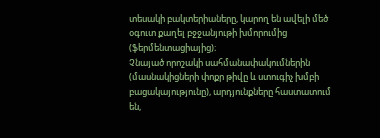տեսակի բակտերիաները, կարող են ավելի մեծ օգուտ քաղել բջջանյութի խմորումից (ֆերմենտացիայից)։
Չնայած որոշակի սահմանափակումներին (մասնակիցների փոքր թիվը և ստուգիչ խմբի բացակայությունը), արդյունքները հաստատում են,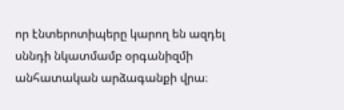որ էնտերոտիպերը կարող են ազդել սննդի նկատմամբ օրգանիզմի անհատական արձագանքի վրա։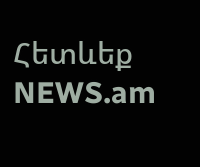Հետևեք NEWS.am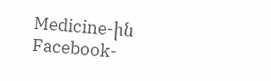Medicine-ին Facebook-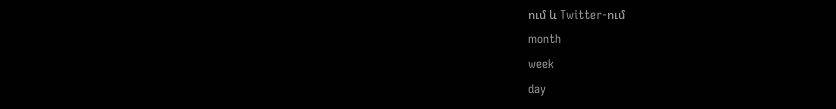ում և Twitter-ում
month
week
day